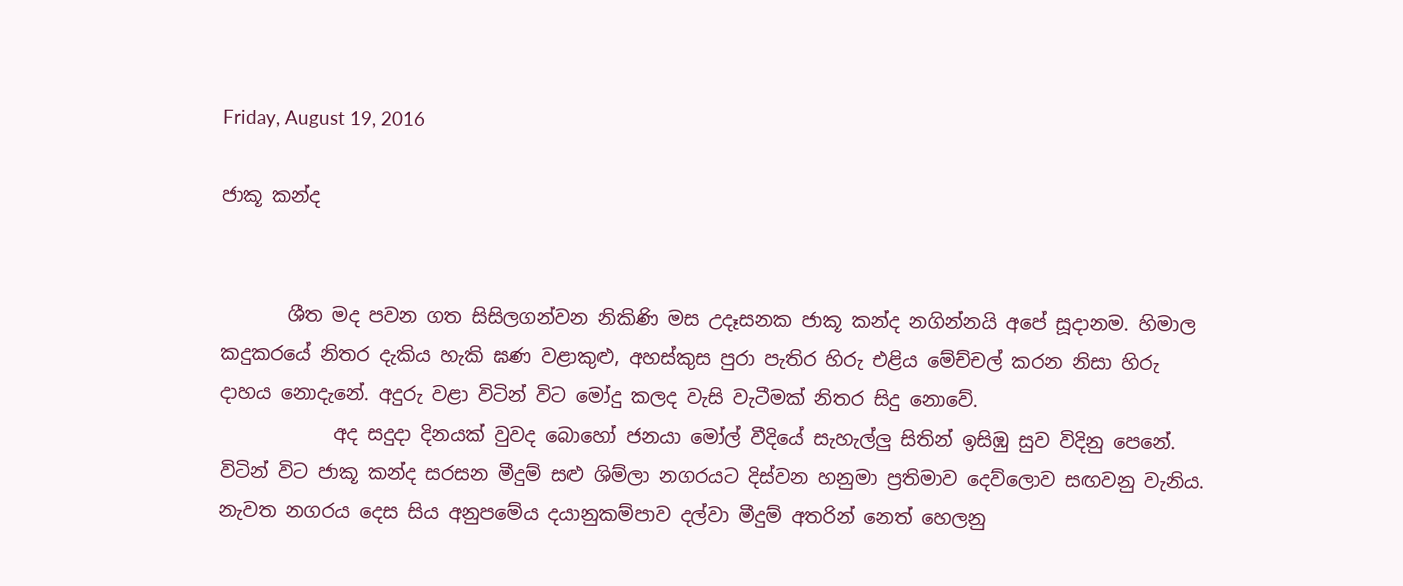Friday, August 19, 2016

ජාකූ කන්ද


       ශීත මද පවන ගත සිසිලගන්වන නිකිණි මස උදෑසනක ජාකූ කන්ද නගින්නයි අපේ සූදානම. හිමාල කදුකරයේ නිතර දැකිය හැකි ඝණ වළාකුළු, අහස්කුස පුරා පැතිර හිරු එළිය මේච්චල් කරන නිසා හිරු දාහය නොදැනේ. අදුරු වළා විටින් විට මෝදු කලද වැසි වැටීමක් නිතර සිදු නොවේ.
            අද සදුදා දිනයක් වුවද බොහෝ ජනයා මෝල් වීදියේ සැහැල්ලු සිතින් ඉසිඹු සුව විදිනු පෙනේ. විටින් විට ජාකූ කන්ද සරසන මීදුම් සළු ශිම්ලා නගරයට දිස්වන හනුමා ප්‍රතිමාව දෙව්ලොව සඟවනු වැනිය. නැවත නගරය දෙස සිය අනුපමේය දයානුකම්පාව දල්වා මීදුම් අතරින් නෙත් ‍හෙලනු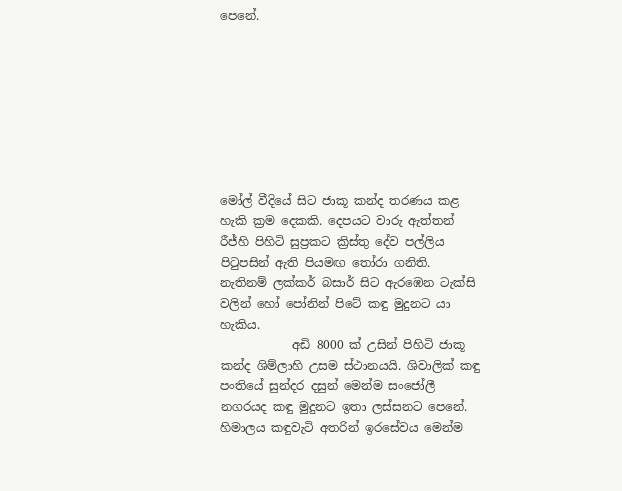පෙනේ.








මෝල් වීදියේ සිට ජාකූ කන්ද තරණය කළ හැකි ක්‍රම දෙකකි. දෙපයට වාරු ඇත්තන් රීජ්හි පිහිටි සුප්‍රකට ක්‍රිස්තු දේව පල්ලිය පිටුපසින් ඇති පියමඟ තෝරා ගනිති. නැතිනම් ලක්කර් බසාර් සිට ඇරඹෙන ටැක්සි වලින් හෝ පෝනින් පිටේ කඳු මුදුනට යා හැකිය.
            අඩි 8000 ක් උසින් පිහිටි ජාකූ කන්ද ශිම්ලාහි උසම ස්ථානයයි. ශිවාලික් කඳු පංතියේ සුන්දර දසුන් මෙන්ම සංජෝලී නගරයද කඳු මුදුනට ඉතා ලස්සනට පෙනේ. හිමාලය කඳුවැටි අතරින් ඉරසේවය මෙන්ම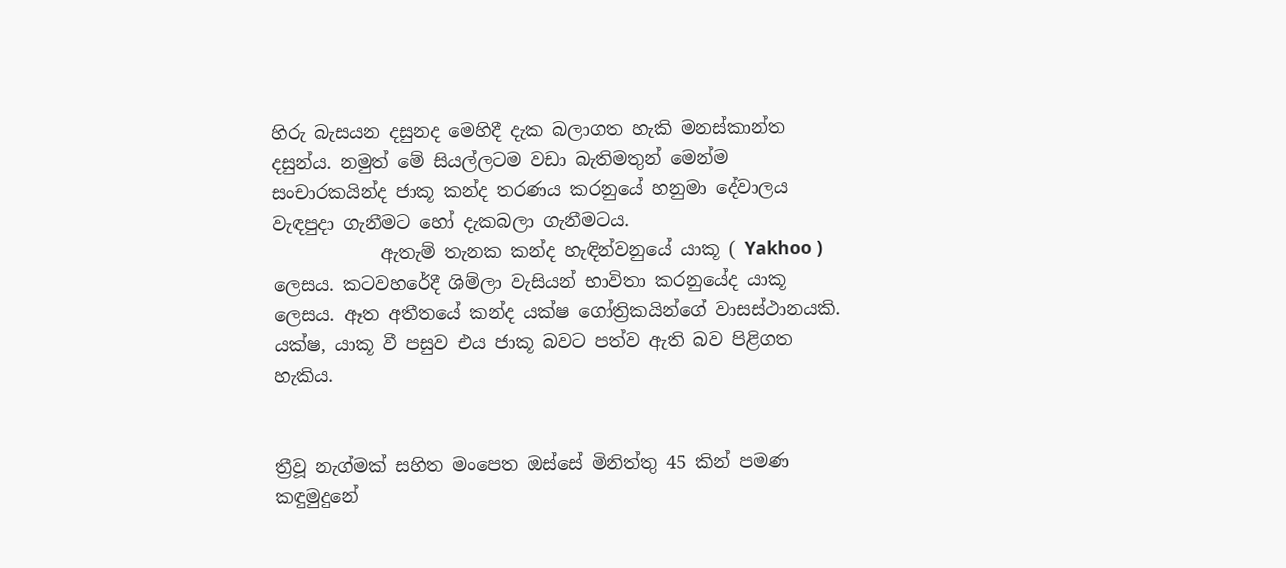හිරු බැසයන දසුනද මෙහිදී දැක බලාගත හැකි මනස්කාන්ත දසුන්ය. නමුත් මේ සියල්ලටම වඩා බැතිමතුන් මෙන්ම සංචාරකයින්ද ජාකූ කන්ද තරණය කරනුයේ හනුමා දේවාලය වැඳපුදා ගැනීමට හෝ දැකබලා ගැනීමටය.
            ඇතැම් තැනක කන්ද හැඳින්වනුයේ යාකූ ( Yakhoo ) ලෙසය. කටවහරේදී ශිම්ලා වැසියන් භාවිතා කරනුයේද යාකූ ලෙසය. ඈත අතීතයේ කන්ද යක්ෂ ගෝත්‍රිකයින්ගේ වාසස්ථානයකි. යක්ෂ, යාකූ වී පසුව එය ජාකූ බවට පත්ව ඇති බව පිළිගත හැකිය.


ත්‍රීවූ නැග්මක් සහිත මංපෙත ඔස්සේ මිනිත්තු 45 කින් පමණ කඳුමුදුනේ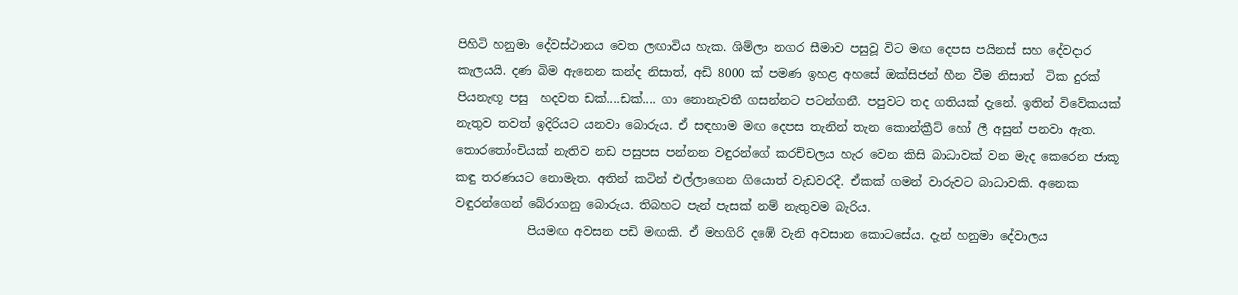පිහිටි හනුමා දේවස්ථානය වෙත ලඟාවිය හැක. ශිම්ලා නගර සීමාව පසුවූ විට මඟ දෙපස පයිනස් සහ දේවදාර කැලයයි. දණ බිම ඇනෙන කන්ද නිසාත්, අඩි 8000 ක් පමණ ඉහළ අහසේ ඔක්සිජන් හීන වීම නිසාත්  ටික දුරක් පියනැඟූ පසු  හදවත ඩක්....ඩක්.... ගා නොනැවතී ගසන්නට පටන්ගනී. පපුවට තද ගතියක් දැනේ. ඉතින් විවේකයක් නැතුව තවත් ඉදිරියට යනවා බොරුය. ඒ සඳහාම මඟ දෙපස තැනින් තැන කොන්ක්‍රීට් හෝ ලී අසුන් පනවා ඇත. තොරතෝංචියක් නැතිව නඩ පසුපස පන්නන වඳුරන්ගේ කරච්චලය හැර වෙන කිසි බාධාවක් වන මැද කෙරෙන ජාකූ කඳු තරණයට නොමැත. අතින් කටින් එල්ලාගෙන ගියොත් වැඩවරදී. ඒකක් ගමන් වාරුවට බාධාවකි. අනෙක වඳුරන්ගෙන් බේරාගනු බොරුය. තිබහට පැන් පැසක් නම් නැතුවම බැරිය.
            පියමඟ අවසන පඩි මඟකි. ඒ මහගිරි දඹේ වැනි අවසාන කොටසේය. දැන් හනුමා දේවාලය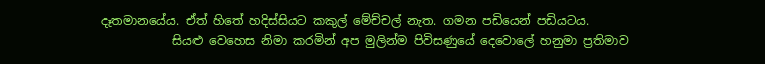දෑතමානයේය. ඒත් හිතේ හදිස්සියට කකුල් මේච්චල් නැත. ගමන පඩියෙන් පඩියටය.
            සියළු වෙහෙස නිමා කරමින් අප මුලින්ම පිවිසණුයේ දෙවොලේ හනුමා ප්‍රතිමාව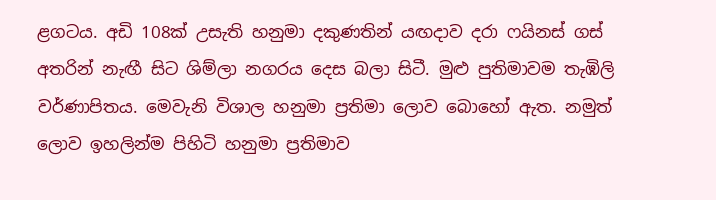ළගටය. අඩි 108ක් උසැති හනුමා දකුණතින් යඟදාව දරා ෆයිනස් ගස් අතරින් නැඟී සිට ශිම්ලා නගරය දෙස බලා සිටී. මුළු පුතිමාවම තැඹිලි වර්ණාපිතය. මෙවැනි විශාල හනුමා ප්‍රතිමා ලොව බොහෝ ඇත. නමුත් ලොව ඉහලින්ම පිහිටි හනුමා ප්‍රතිමාව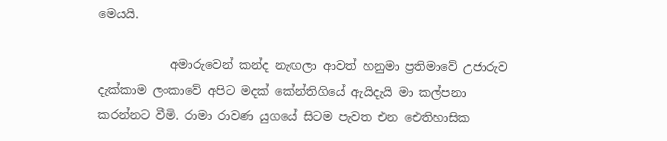මෙයයි.

            අමාරුවෙන් කන්ද නැඟලා ආවත් හනුමා ප්‍රතිමාවේ උජාරුව දැක්කාම ලංකාවේ අපිට මදක් කේන්තිගියේ ඇයිදැයි මා කල්පනා කරන්නට වීමි. රාමා රාවණ යුගයේ සිටම පැවත එන ඓතිහාසික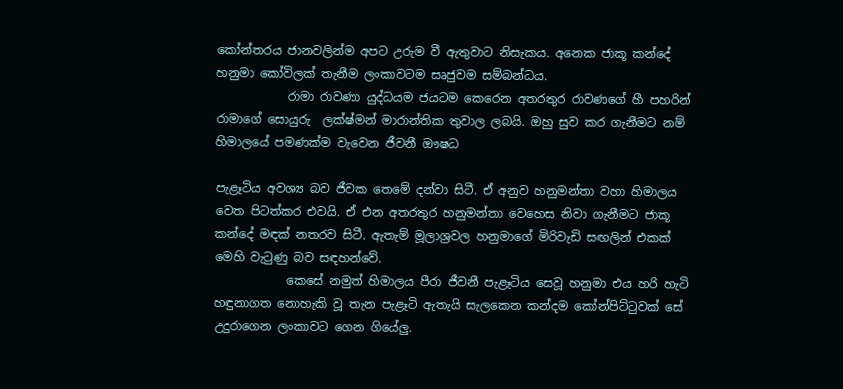කෝන්තරය ජානවලින්ම අපට උරුම වී ඇතුවාට නිසැකය. අනෙක ජාකූ කන්දේ හනුමා කෝවිලක් තැනීම ලංකාවටම සෘජුවම සම්බන්ධය.
            රාමා රාවණා යුද්ධයම ජයටම කෙරෙන අතරතුර රාවණගේ හී පහරින් රාමාගේ සොයුරු  ලක්ෂ්මන් මාරාන්තික තුවාල ලබයි. ඔහු සුව කර ගැනීමට නම් හිමාලයේ පමණක්ම වැවෙන ජීවනී ඖෂධ

පැළෑටිය අවශ්‍ය බව ජීවක තෙමේ දන්වා සිටී. ඒ අනුව හනුමන්තා වහා හිමාලය වෙත පිටත්කර එවයි. ඒ එන අතරතුර හනුමන්තා වෙහෙස නිවා ගැනීමට ජාකූ කන්දේ මඳක් නතරව සිටී. ඇතැම් මූලාශ්‍රවල හනුමාගේ මිරිවැඩි සඟලින් එකක් මෙහි වැටුණු බව සඳහන්වේ.
            කෙසේ නමුත් හිමාලය පීරා ජීවනී පැළෑටිය සෙවූ හනුමා එය හරි හැටි හඳුනාගත නොහැකි වූ තැන පැළෑටි ඇතැයි සැලකෙන කන්දම කෝන්පිට්ටුවක් සේ උදුරාගෙන ලංකාවට ගෙන ගියේලු.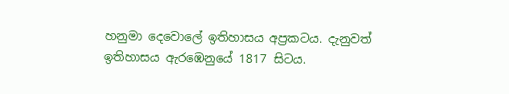හනුමා දෙවොලේ ඉතිහාසය අප්‍රකටය. දැනුවත් ඉතිහාසය ඇරඹෙනුයේ 1817 සිටය.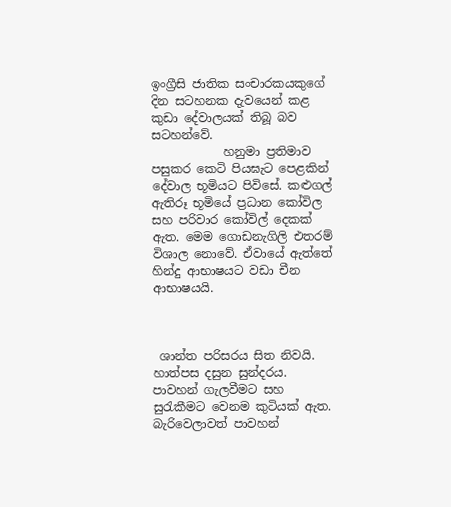ඉංග්‍රීසි ජාතික සංචාරකයකුගේ දින සටහනක දැවයෙන් කළ කුඩා දේවාලයක් තිබූ බව සටහන්වේ.
            හනුමා ප්‍රතිමාව පසුකර කෙටි පියඝැට පෙළකින් දේවාල භූමියට පිවිසේ. කළුගල් ඇතිරූ භූමියේ ප්‍රධාන කෝවිල සහ පරිවාර කෝවිල් දෙකක් ඇත. මෙම ගොඩනැගිලි එතරම් විශාල නොවේ. ඒවායේ ඇත්තේ හින්දු ආභාෂයට වඩා චීන ආභාෂයයි.



 ශාන්ත පරිසරය සිත නිවයි. හාත්පස දසුන සුන්දරය. පාවහන් ගැලවීමට සහ සුරැකීමට වෙනම කුටියක් ඇත. බැරිවෙලාවත් පාවහන්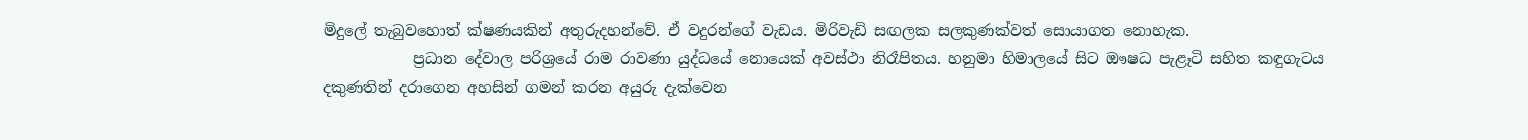මිදුලේ තැබුවහොත් ක්ෂණයකින් අතුරුදහන්වේ. ඒ වදුරන්ගේ වැඩය. මිරිවැඩි සඟලක සලකුණක්වත් සොයාගත නොහැක.
            ප්‍රධාන දේවාල පරිශ්‍රයේ රාම රාවණා යුද්ධයේ නොයෙක් අවස්ථා නිරෑපිතය. හනුමා හිමාලයේ සිට ඖෂධ පැළෑටි සහිත කඳුගැටය දකුණතින් දරාගෙන අහසින් ගමන් කරන අයුරු දැක්වෙන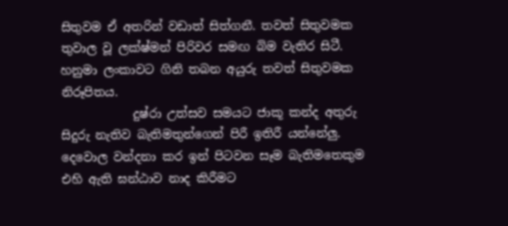සිතුවම ඒ අතරින් වඩාත් සිත්ගනී. තවත් සිතුවමක තුවාල වූ ලක්ෂ්මන් පිරිවර සමඟ බිම වැතිර සිටී. හනුමා ලංකාවට ගිනි තබන අයුරු තවත් සිතුවමක නිරූපිතය.
            දුෂ්රා උත්සව සමයට ජාකූ කන්ද අතුරු සිදුරු නැතිව බැතිමතුන්ගෙන් පිරී ඉතිරී යන්නේලු. දෙවොල වන්දනා කර ඉන් පිටවන සෑම බැතිමතෙකුම එහි ඇති ඝන්ඨාව නාද කිරීමට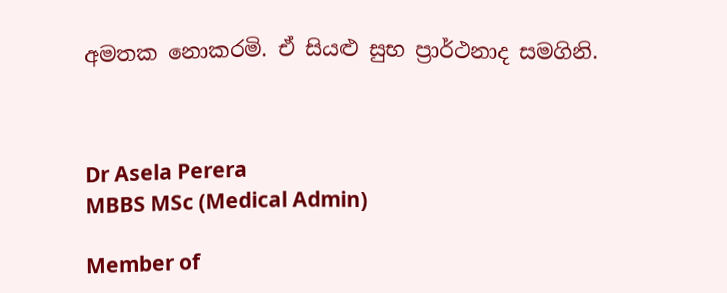අමතක නොකරමි. ඒ සියළු සුභ ප්‍රාර්ථනාද සමගිනි.



Dr Asela Perera
MBBS MSc (Medical Admin)

Member of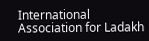International Association for Ladakh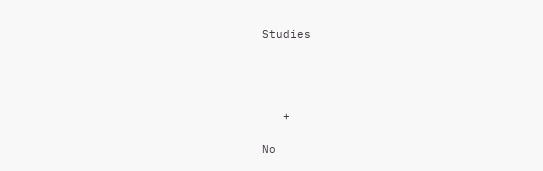Studies




   +

No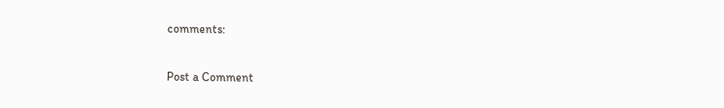comments:

Post a Comment